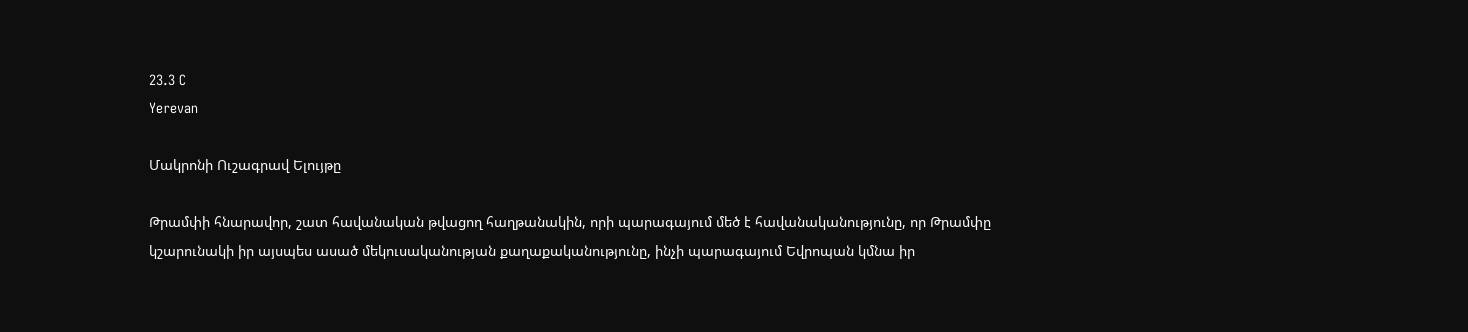23.3 C
Yerevan

Մակրոնի Ուշագրավ Ելույթը

Թրամփի հնարավոր, շատ հավանական թվացող հաղթանակին, որի պարագայում մեծ է հավանականությունը, որ Թրամփը կշարունակի իր այսպես ասած մեկուսականության քաղաքականությունը, ինչի պարագայում Եվրոպան կմնա իր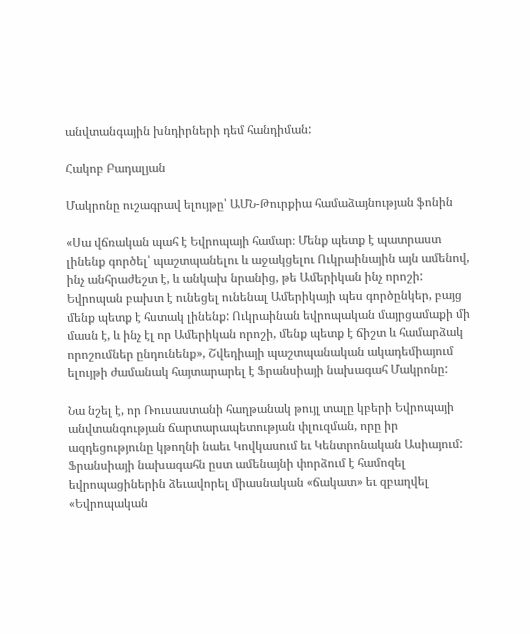անվտանգային խնդիրների դեմ հանդիման:

Հակոբ Բադալյան

Մակրոնը ուշագրավ ելույթը՝ ԱՄՆ-Թուրքիա համաձայնության ֆոնին

«Սա վճռական պահ է Եվրոպայի համար։ Մենք պետք է պատրաստ լինենք գործել՝ պաշտպանելու և աջակցելու Ուկրաինային այն ամենով, ինչ անհրաժեշտ է, և անկախ նրանից, թե Ամերիկան ինչ որոշի: Եվրոպան բախտ է ունեցել ունենալ Ամերիկայի պես գործընկեր, բայց մենք պետք է հստակ լինենք: Ուկրաինան եվրոպական մայրցամաքի մի մասն է, և ինչ էլ որ Ամերիկան որոշի, մենք պետք է ճիշտ և համարձակ որոշումներ ընդունենք», Շվեդիայի պաշտպանական ակադեմիայում ելույթի ժամանակ հայտարարել է Ֆրանսիայի նախագահ Մակրոնը:

Նա նշել է, որ Ռուսաստանի հաղթանակ թույլ տալը կբերի Եվրոպայի անվտանգության ճարտարապետության փլուզման, որը իր ազդեցությունը կթողնի նաեւ Կովկասում եւ Կենտրոնական Ասիայում: Ֆրանսիայի նախագահն ըստ ամենայնի փորձում է համոզել եվրոպացիներին ձեւավորել միասնական «ճակատ» եւ զբաղվել «Եվրոպական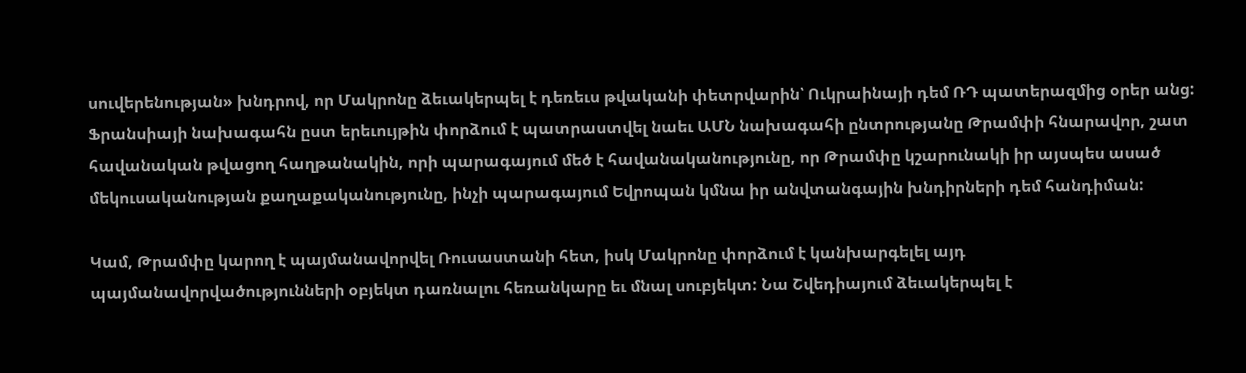սուվերենության» խնդրով, որ Մակրոնը ձեւակերպել է դեռեւս թվականի փետրվարին՝ Ուկրաինայի դեմ ՌԴ պատերազմից օրեր անց: Ֆրանսիայի նախագահն ըստ երեւույթին փորձում է պատրաստվել նաեւ ԱՄՆ նախագահի ընտրությանը Թրամփի հնարավոր, շատ հավանական թվացող հաղթանակին, որի պարագայում մեծ է հավանականությունը, որ Թրամփը կշարունակի իր այսպես ասած մեկուսականության քաղաքականությունը, ինչի պարագայում Եվրոպան կմնա իր անվտանգային խնդիրների դեմ հանդիման:

Կամ, Թրամփը կարող է պայմանավորվել Ռուսաստանի հետ, իսկ Մակրոնը փորձում է կանխարգելել այդ պայմանավորվածությունների օբյեկտ դառնալու հեռանկարը եւ մնալ սուբյեկտ: Նա Շվեդիայում ձեւակերպել է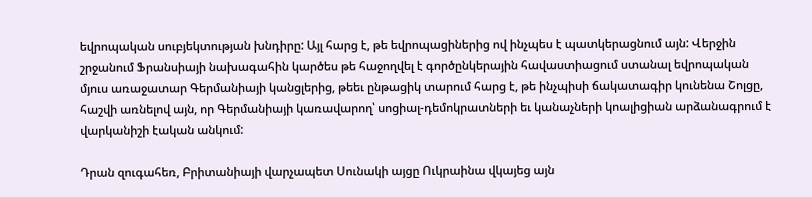եվրոպական սուբյեկտության խնդիրը: Այլ հարց է, թե եվրոպացիներից ով ինչպես է պատկերացնում այն: Վերջին շրջանում Ֆրանսիայի նախագահին կարծես թե հաջողվել է գործընկերային հավաստիացում ստանալ եվրոպական մյուս առաջատար Գերմանիայի կանցլերից, թեեւ ընթացիկ տարում հարց է, թե ինչպիսի ճակատագիր կունենա Շոլցը, հաշվի առնելով այն, որ Գերմանիայի կառավարող՝ սոցիալ-դեմոկրատների եւ կանաչների կոալիցիան արձանագրում է վարկանիշի էական անկում:

Դրան զուգահեռ, Բրիտանիայի վարչապետ Սունակի այցը Ուկրաինա վկայեց այն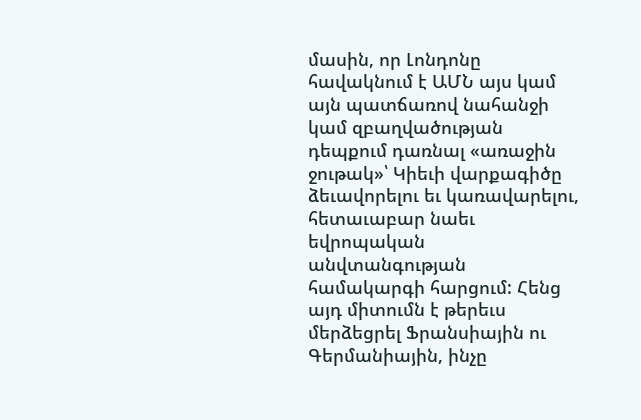մասին, որ Լոնդոնը հավակնում է ԱՄՆ այս կամ այն պատճառով նահանջի կամ զբաղվածության դեպքում դառնալ «առաջին ջութակ»՝ Կիեւի վարքագիծը ձեւավորելու եւ կառավարելու, հետաւաբար նաեւ եվրոպական անվտանգության համակարգի հարցում: Հենց այդ միտումն է թերեւս մերձեցրել Ֆրանսիային ու Գերմանիային, ինչը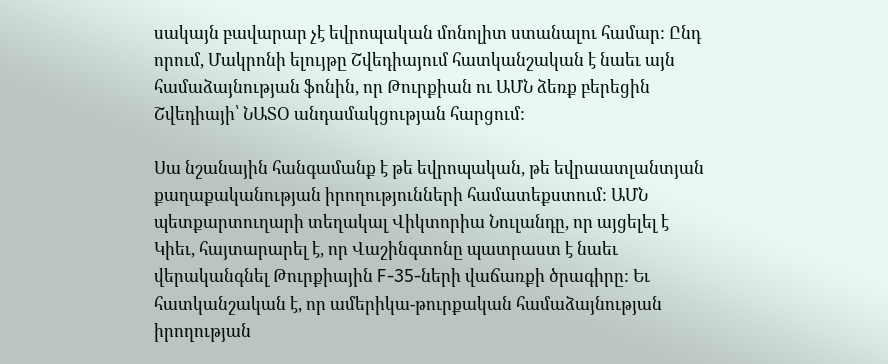սակայն բավարար չէ եվրոպական մոնոլիտ ստանալու համար: Ընդ որում, Մակրոնի ելույթը Շվեդիայում հատկանշական է նաեւ այն համաձայնության ֆոնին, որ Թուրքիան ու ԱՄՆ ձեռք բերեցին Շվեդիայի՝ ՆԱՏՕ անդամակցության հարցում:

Սա նշանային հանգամանք է թե եվրոպական, թե եվրաատլանտյան քաղաքականության իրողությունների համատեքստում: ԱՄՆ պետքարտուղարի տեղակալ Վիկտորիա Նուլանդը, որ այցելել է Կիեւ, հայտարարել է, որ Վաշինգտոնը պատրաստ է նաեւ վերականգնել Թուրքիային F‑35-ների վաճառքի ծրագիրը: Եւ հատկանշական է, որ ամերիկա-թուրքական համաձայնության իրողության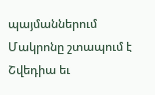պայմաններում Մակրոնը շտապում է Շվեդիա եւ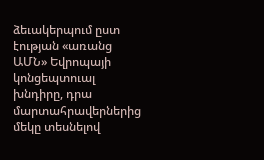ձեւակերպում ըստ էության «առանց ԱՄՆ» Եվրոպայի կոնցեպտուալ խնդիրը, դրա մարտահրավերներից մեկը տեսնելով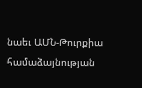նաեւ ԱՄՆ-Թուրքիա համաձայնության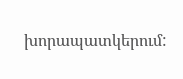խորապատկերում: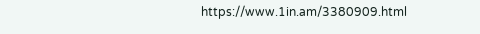https://www.1in.am/3380909.html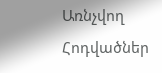Առնչվող Հոդվածներ